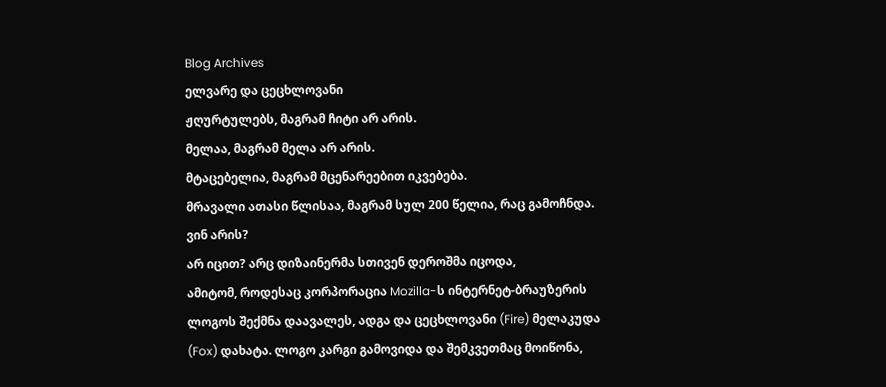Blog Archives
ელვარე და ცეცხლოვანი
ჟღურტულებს, მაგრამ ჩიტი არ არის.
მელაა, მაგრამ მელა არ არის.
მტაცებელია, მაგრამ მცენარეებით იკვებება.
მრავალი ათასი წლისაა, მაგრამ სულ 200 წელია, რაც გამოჩნდა.
ვინ არის?
არ იცით? არც დიზაინერმა სთივენ დეროშმა იცოდა,
ამიტომ, როდესაც კორპორაცია Mozilla-ს ინტერნეტ-ბრაუზერის ლოგოს შექმნა დაავალეს, ადგა და ცეცხლოვანი (Fire) მელაკუდა (Fox) დახატა. ლოგო კარგი გამოვიდა და შემკვეთმაც მოიწონა,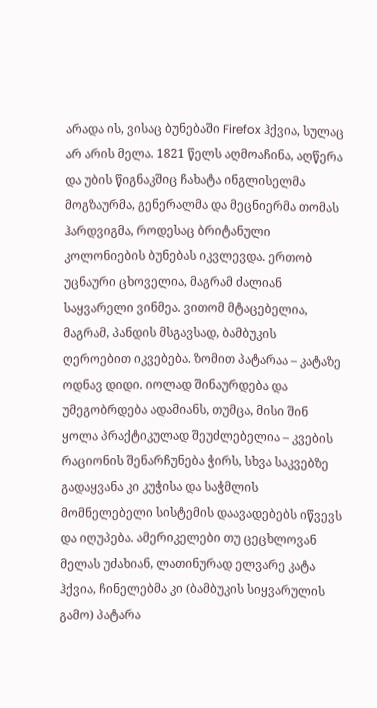არადა ის, ვისაც ბუნებაში Firefox ჰქვია, სულაც არ არის მელა. 1821 წელს აღმოაჩინა, აღწერა და უბის წიგნაკშიც ჩახატა ინგლისელმა მოგზაურმა, გენერალმა და მეცნიერმა თომას ჰარდვიგმა, როდესაც ბრიტანული კოლონიების ბუნებას იკვლევდა. ერთობ უცნაური ცხოველია, მაგრამ ძალიან საყვარელი ვინმეა. ვითომ მტაცებელია, მაგრამ, პანდის მსგავსად, ბამბუკის ღეროებით იკვებება. ზომით პატარაა – კატაზე ოდნავ დიდი. იოლად შინაურდება და უმეგობრდება ადამიანს, თუმცა, მისი შინ ყოლა პრაქტიკულად შეუძლებელია – კვების რაციონის შენარჩუნება ჭირს, სხვა საკვებზე გადაყვანა კი კუჭისა და საჭმლის მომნელებელი სისტემის დაავადებებს იწვევს და იღუპება. ამერიკელები თუ ცეცხლოვან მელას უძახიან, ლათინურად ელვარე კატა ჰქვია, ჩინელებმა კი (ბამბუკის სიყვარულის გამო) პატარა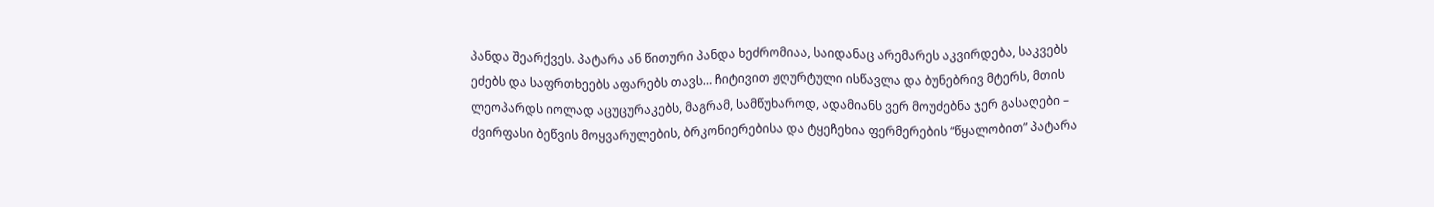პანდა შეარქვეს. პატარა ან წითური პანდა ხეძრომიაა, საიდანაც არემარეს აკვირდება, საკვებს ეძებს და საფრთხეებს აფარებს თავს… ჩიტივით ჟღურტული ისწავლა და ბუნებრივ მტერს, მთის ლეოპარდს იოლად აცუცურაკებს, მაგრამ, სამწუხაროდ, ადამიანს ვერ მოუძებნა ჯერ გასაღები – ძვირფასი ბეწვის მოყვარულების, ბრკონიერებისა და ტყეჩეხია ფერმერების “წყალობით” პატარა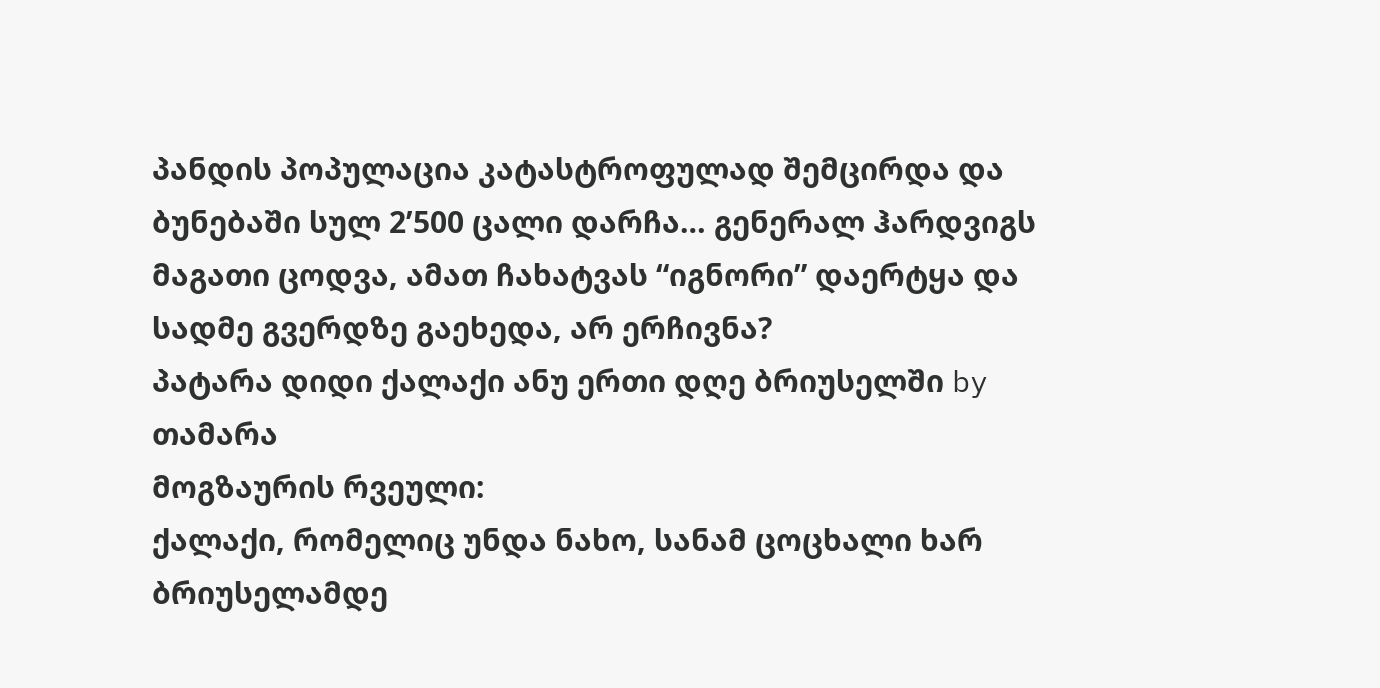პანდის პოპულაცია კატასტროფულად შემცირდა და ბუნებაში სულ 2’500 ცალი დარჩა… გენერალ ჰარდვიგს მაგათი ცოდვა, ამათ ჩახატვას “იგნორი” დაერტყა და სადმე გვერდზე გაეხედა, არ ერჩივნა?
პატარა დიდი ქალაქი ანუ ერთი დღე ბრიუსელში by თამარა
მოგზაურის რვეული:
ქალაქი, რომელიც უნდა ნახო, სანამ ცოცხალი ხარ
ბრიუსელამდე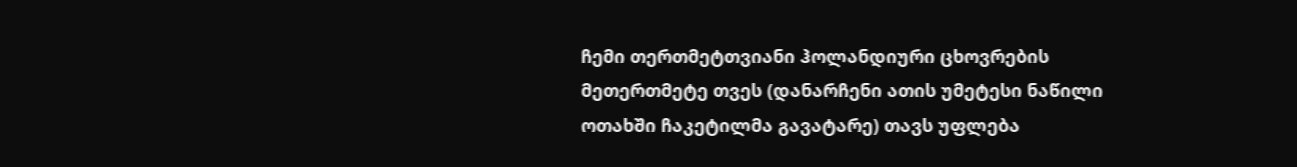ჩემი თერთმეტთვიანი ჰოლანდიური ცხოვრების მეთერთმეტე თვეს (დანარჩენი ათის უმეტესი ნაწილი ოთახში ჩაკეტილმა გავატარე) თავს უფლება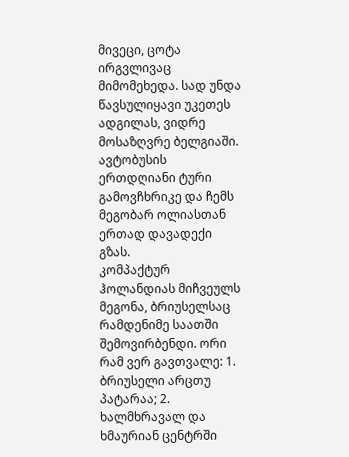მივეცი, ცოტა ირგვლივაც მიმომეხედა. სად უნდა წავსულიყავი უკეთეს ადგილას, ვიდრე მოსაზღვრე ბელგიაში. ავტობუსის ერთდღიანი ტური გამოვჩხრიკე და ჩემს მეგობარ ოლიასთან ერთად დავადექი გზას.
კომპაქტურ ჰოლანდიას მიჩვეულს მეგონა, ბრიუსელსაც რამდენიმე საათში შემოვირბენდი. ორი რამ ვერ გავთვალე: 1. ბრიუსელი არცთუ პატარაა; 2. ხალმხრავალ და ხმაურიან ცენტრში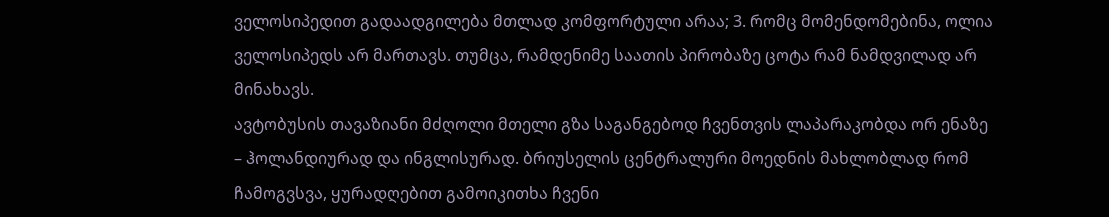ველოსიპედით გადაადგილება მთლად კომფორტული არაა; 3. რომც მომენდომებინა, ოლია ველოსიპედს არ მართავს. თუმცა, რამდენიმე საათის პირობაზე ცოტა რამ ნამდვილად არ მინახავს.
ავტობუსის თავაზიანი მძღოლი მთელი გზა საგანგებოდ ჩვენთვის ლაპარაკობდა ორ ენაზე – ჰოლანდიურად და ინგლისურად. ბრიუსელის ცენტრალური მოედნის მახლობლად რომ ჩამოგვსვა, ყურადღებით გამოიკითხა ჩვენი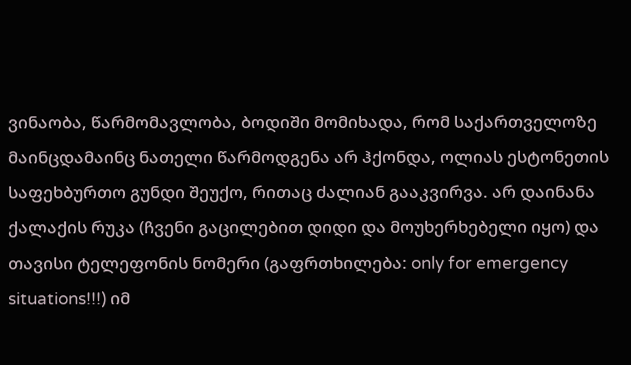ვინაობა, წარმომავლობა, ბოდიში მომიხადა, რომ საქართველოზე მაინცდამაინც ნათელი წარმოდგენა არ ჰქონდა, ოლიას ესტონეთის საფეხბურთო გუნდი შეუქო, რითაც ძალიან გააკვირვა. არ დაინანა ქალაქის რუკა (ჩვენი გაცილებით დიდი და მოუხერხებელი იყო) და თავისი ტელეფონის ნომერი (გაფრთხილება: only for emergency situations!!!) იმ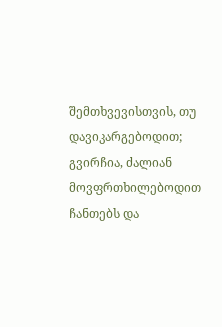შემთხვევისთვის, თუ დავიკარგებოდით; გვირჩია, ძალიან მოვფრთხილებოდით ჩანთებს და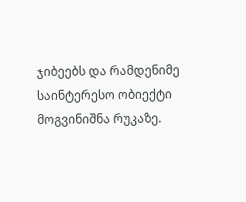ჯიბეებს და რამდენიმე საინტერესო ობიექტი მოგვინიშნა რუკაზე.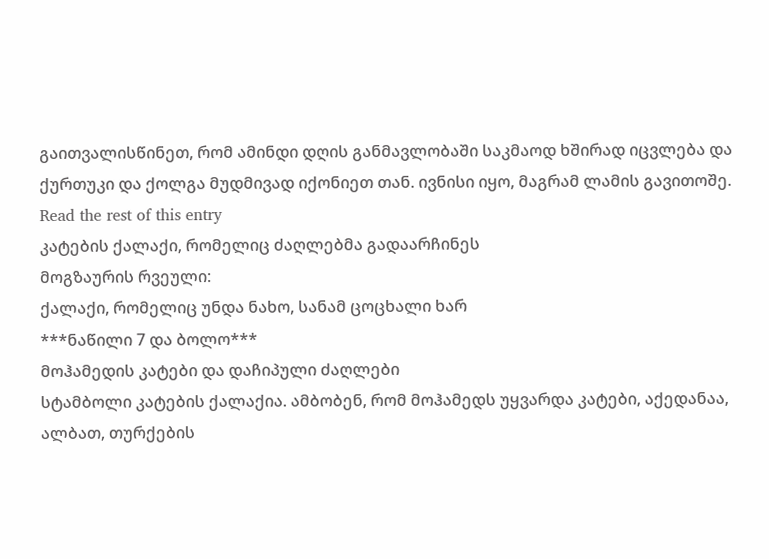გაითვალისწინეთ, რომ ამინდი დღის განმავლობაში საკმაოდ ხშირად იცვლება და ქურთუკი და ქოლგა მუდმივად იქონიეთ თან. ივნისი იყო, მაგრამ ლამის გავითოშე. Read the rest of this entry
კატების ქალაქი, რომელიც ძაღლებმა გადაარჩინეს
მოგზაურის რვეული:
ქალაქი, რომელიც უნდა ნახო, სანამ ცოცხალი ხარ
***ნაწილი 7 და ბოლო***
მოჰამედის კატები და დაჩიპული ძაღლები
სტამბოლი კატების ქალაქია. ამბობენ, რომ მოჰამედს უყვარდა კატები, აქედანაა, ალბათ, თურქების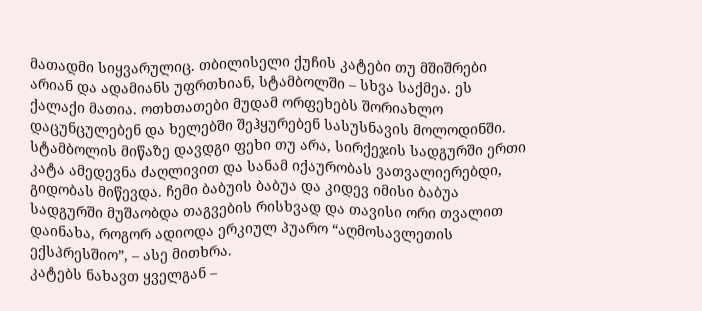მათადმი სიყვარულიც. თბილისელი ქუჩის კატები თუ მშიშრები არიან და ადამიანს უფრთხიან, სტამბოლში – სხვა საქმეა. ეს ქალაქი მათია. ოთხთათები მუდამ ორფეხებს შორიახლო დაცუნცულებენ და ხელებში შეჰყურებენ სასუსნავის მოლოდინში.
სტამბოლის მიწაზე დავდგი ფეხი თუ არა, სირქეჯის სადგურში ერთი კატა ამედევნა ძაღლივით და სანამ იქაურობას ვათვალიერებდი, გიდობას მიწევდა. ჩემი ბაბუის ბაბუა და კიდევ იმისი ბაბუა სადგურში მუშაობდა თაგვების რისხვად და თავისი ორი თვალით დაინახა, როგორ ადიოდა ერკიულ პუარო “აღმოსავლეთის ექსპრესშიო”, – ასე მითხრა.
კატებს ნახავთ ყველგან –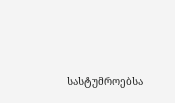სასტუმროებსა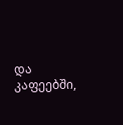და კაფეებში,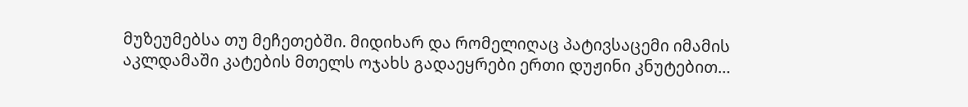მუზეუმებსა თუ მეჩეთებში. მიდიხარ და რომელიღაც პატივსაცემი იმამის აკლდამაში კატების მთელს ოჯახს გადაეყრები ერთი დუჟინი კნუტებით…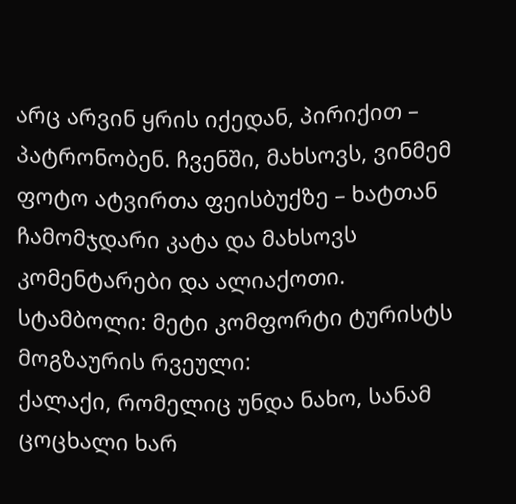არც არვინ ყრის იქედან, პირიქით – პატრონობენ. ჩვენში, მახსოვს, ვინმემ ფოტო ატვირთა ფეისბუქზე – ხატთან ჩამომჯდარი კატა და მახსოვს კომენტარები და ალიაქოთი.
სტამბოლი: მეტი კომფორტი ტურისტს
მოგზაურის რვეული:
ქალაქი, რომელიც უნდა ნახო, სანამ ცოცხალი ხარ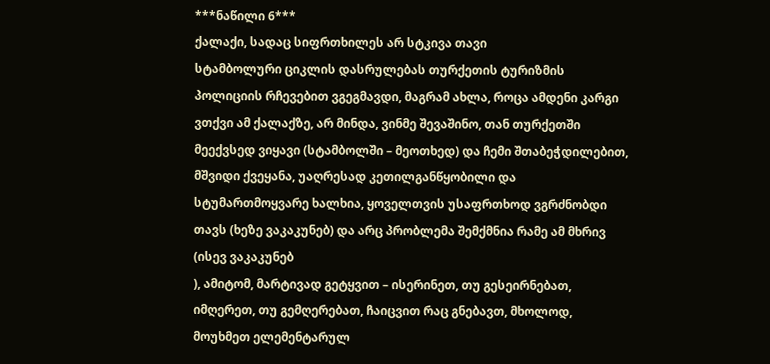***ნაწილი 6***
ქალაქი, სადაც სიფრთხილეს არ სტკივა თავი
სტამბოლური ციკლის დასრულებას თურქეთის ტურიზმის პოლიციის რჩევებით ვგეგმავდი, მაგრამ ახლა, როცა ამდენი კარგი ვთქვი ამ ქალაქზე, არ მინდა, ვინმე შევაშინო, თან თურქეთში მეექვსედ ვიყავი (სტამბოლში – მეოთხედ) და ჩემი შთაბეჭდილებით, მშვიდი ქვეყანა, უაღრესად კეთილგანწყობილი და სტუმართმოყვარე ხალხია, ყოველთვის უსაფრთხოდ ვგრძნობდი თავს (ხეზე ვაკაკუნებ) და არც პრობლემა შემქმნია რამე ამ მხრივ (ისევ ვაკაკუნებ
), ამიტომ, მარტივად გეტყვით – ისერინეთ, თუ გესეირნებათ, იმღერეთ, თუ გემღერებათ, ჩაიცვით რაც გნებავთ, მხოლოდ, მოუხმეთ ელემენტარულ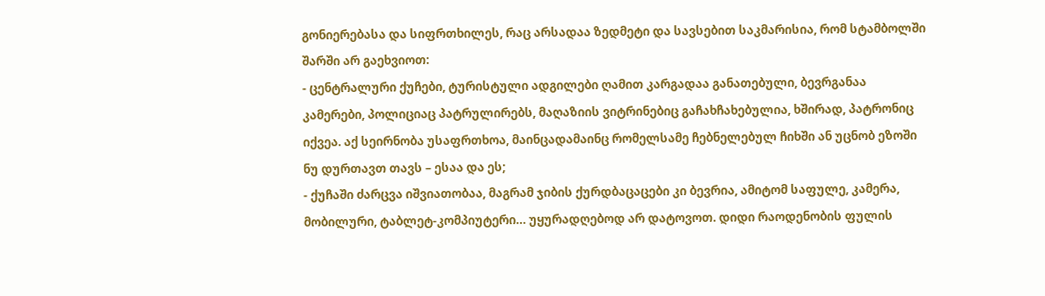გონიერებასა და სიფრთხილეს, რაც არსადაა ზედმეტი და სავსებით საკმარისია, რომ სტამბოლში შარში არ გაეხვიოთ:
- ცენტრალური ქუჩები, ტურისტული ადგილები ღამით კარგადაა განათებული, ბევრგანაა კამერები, პოლიციაც პატრულირებს, მაღაზიის ვიტრინებიც გაჩახჩახებულია, ხშირად, პატრონიც იქვეა. აქ სეირნობა უსაფრთხოა, მაინცადამაინც რომელსამე ჩებნელებულ ჩიხში ან უცნობ ეზოში ნუ დურთავთ თავს – ესაა და ეს;
- ქუჩაში ძარცვა იშვიათობაა, მაგრამ ჯიბის ქურდბაცაცები კი ბევრია, ამიტომ საფულე, კამერა, მობილური, ტაბლეტ-კომპიუტერი… უყურადღებოდ არ დატოვოთ. დიდი რაოდენობის ფულის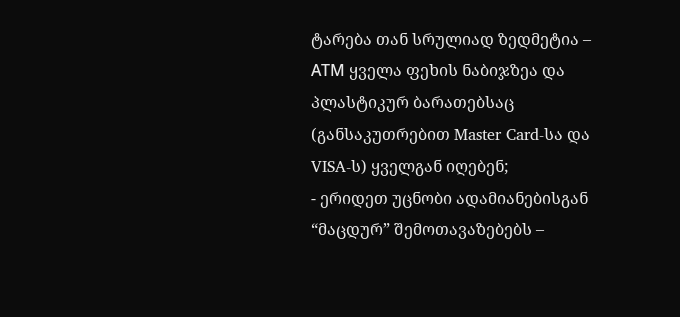ტარება თან სრულიად ზედმეტია – АТМ ყველა ფეხის ნაბიჯზეა და პლასტიკურ ბარათებსაც (განსაკუთრებით Master Card-სა და VISA-ს) ყველგან იღებენ;
- ერიდეთ უცნობი ადამიანებისგან “მაცდურ” შემოთავაზებებს –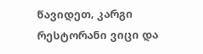წავიდეთ, კარგი რესტორანი ვიცი და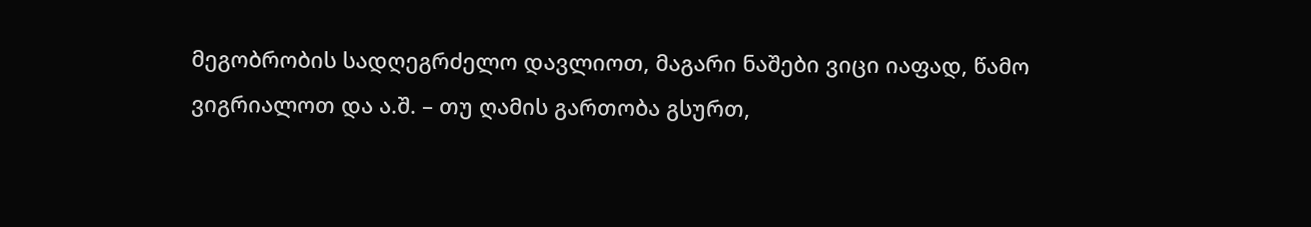მეგობრობის სადღეგრძელო დავლიოთ, მაგარი ნაშები ვიცი იაფად, წამო ვიგრიალოთ და ა.შ. – თუ ღამის გართობა გსურთ,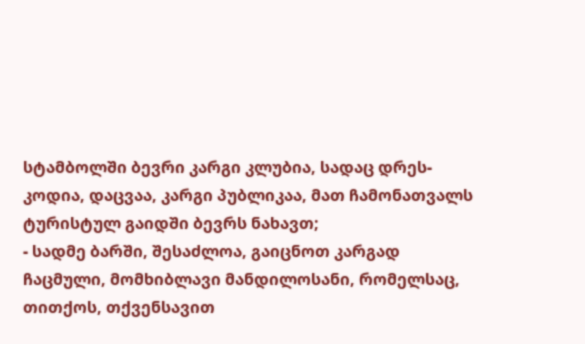სტამბოლში ბევრი კარგი კლუბია, სადაც დრეს-კოდია, დაცვაა, კარგი პუბლიკაა, მათ ჩამონათვალს ტურისტულ გაიდში ბევრს ნახავთ;
- სადმე ბარში, შესაძლოა, გაიცნოთ კარგად ჩაცმული, მომხიბლავი მანდილოსანი, რომელსაც, თითქოს, თქვენსავით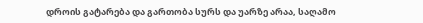დროის გატარება და გართობა სურს და უარზე არაა, საღამო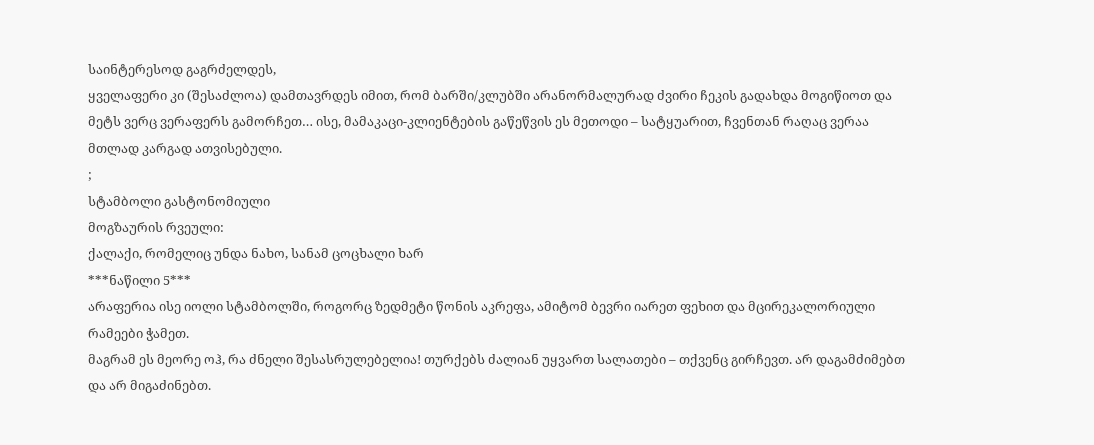საინტერესოდ გაგრძელდეს,
ყველაფერი კი (შესაძლოა) დამთავრდეს იმით, რომ ბარში/კლუბში არანორმალურად ძვირი ჩეკის გადახდა მოგიწიოთ და მეტს ვერც ვერაფერს გამორჩეთ… ისე, მამაკაცი-კლიენტების გაწეწვის ეს მეთოდი – სატყუარით, ჩვენთან რაღაც ვერაა მთლად კარგად ათვისებული.
;
სტამბოლი გასტონომიული
მოგზაურის რვეული:
ქალაქი, რომელიც უნდა ნახო, სანამ ცოცხალი ხარ
***ნაწილი 5***
არაფერია ისე იოლი სტამბოლში, როგორც ზედმეტი წონის აკრეფა, ამიტომ ბევრი იარეთ ფეხით და მცირეკალორიული რამეები ჭამეთ.
მაგრამ ეს მეორე ოჰ, რა ძნელი შესასრულებელია! თურქებს ძალიან უყვართ სალათები – თქვენც გირჩევთ. არ დაგამძიმებთ და არ მიგაძინებთ.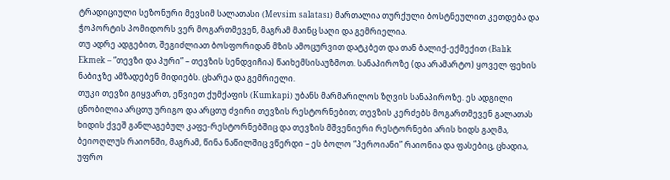ტრადიციული სეზონური მევსიმ სალათასი (Mevsim salatası) მართალია თურქული ბოსტნეულით კეთდება და ჭოპორტის პომიდორს ვერ მოგართმევენ, მაგრამ მაინც საღი და გემრიელია.
თუ ადრე ადგებით, შეგიძლიათ ბოსფორიდან მზის ამოცურვით დატკბეთ და თან ბალიქ-ექმექით (Balık Ekmek – “თევზი და პური” – თევზის სენდვიჩია) წაიხემსისაუზმოთ. სანაპიროზე (და არამარტო) ყოველ ფეხის ნაბიჯზე ამზადებენ მიდიებს. ცხარეა და გემრიელი.
თუკი თევზი გიყვართ, ეწვიეთ ქუმქაფის (Kumkapi) უბანს მარმარილოს ზღვის სანაპიროზე. ეს ადგილი ცნობილია არცთუ ურიგო და არცთუ ძვირი თევზის რესტორნებით; თევზის კერძებს მოგართმევენ გალათას ხიდის ქვეშ განლაგებულ კაფე-რესტორნებშიც და თევზის მშვენიერი რესტორნები არის ხიდს გაღმა, ბეიოღლუს რაიონში, მაგრამ, წინა ნაწილშიც ვწერდი – ეს ბოლო “პეროიანი” რაიონია და ფასებიც, ცხადია, უფრო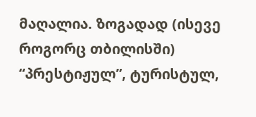მაღალია. ზოგადად (ისევე როგორც თბილისში) “პრესტიჟულ”, ტურისტულ,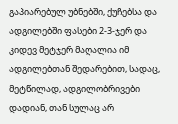გაპიარებულ უბნებში, ქუჩებსა და ადგილებში ფასები 2-3-ჯერ და კიდევ მეტჯერ მაღალია იმ ადგილებთან შედარებით, სადაც, მეტწილად, ადგილობრივები დადიან, თან სულაც არ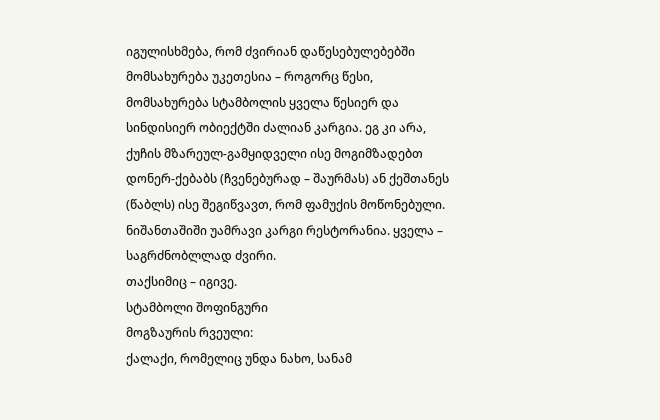იგულისხმება, რომ ძვირიან დაწესებულებებში მომსახურება უკეთესია – როგორც წესი, მომსახურება სტამბოლის ყველა წესიერ და სინდისიერ ობიექტში ძალიან კარგია. ეგ კი არა, ქუჩის მზარეულ-გამყიდველი ისე მოგიმზადებთ დონერ-ქებაბს (ჩვენებურად – შაურმას) ან ქეშთანეს (წაბლს) ისე შეგიწვავთ, რომ ფამუქის მოწონებული.
ნიშანთაშიში უამრავი კარგი რესტორანია. ყველა – საგრძნობლლად ძვირი.
თაქსიმიც – იგივე.
სტამბოლი შოფინგური
მოგზაურის რვეული:
ქალაქი, რომელიც უნდა ნახო, სანამ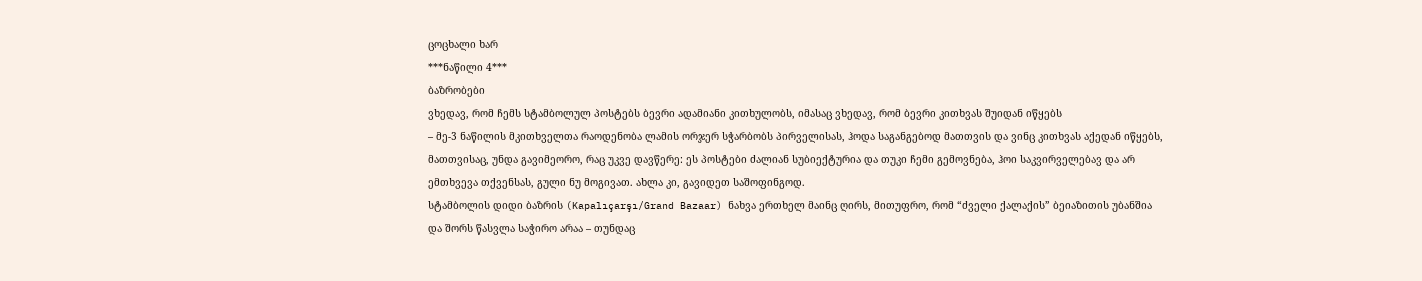ცოცხალი ხარ
***ნაწილი 4***
ბაზრობები
ვხედავ, რომ ჩემს სტამბოლულ პოსტებს ბევრი ადამიანი კითხულობს, იმასაც ვხედავ, რომ ბევრი კითხვას შუიდან იწყებს
– მე-3 ნაწილის მკითხველთა რაოდენობა ლამის ორჯერ სჭარბობს პირველისას, ჰოდა საგანგებოდ მათთვის და ვინც კითხვას აქედან იწყებს, მათთვისაც, უნდა გავიმეორო, რაც უკვე დავწერე: ეს პოსტები ძალიან სუბიექტურია და თუკი ჩემი გემოვნება, ჰოი საკვირველებავ და არ ემთხვევა თქვენსას, გული ნუ მოგივათ. ახლა კი, გავიდეთ საშოფინგოდ.
სტამბოლის დიდი ბაზრის (Kapalıçarşı/Grand Bazaar) ნახვა ერთხელ მაინც ღირს, მითუფრო, რომ “ძველი ქალაქის” ბეიაზითის უბანშია და შორს წასვლა საჭირო არაა – თუნდაც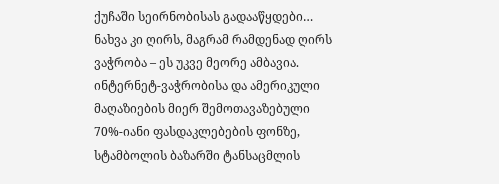ქუჩაში სეირნობისას გადააწყდები… ნახვა კი ღირს, მაგრამ რამდენად ღირს ვაჭრობა – ეს უკვე მეორე ამბავია. ინტერნეტ-ვაჭრობისა და ამერიკული მაღაზიების მიერ შემოთავაზებული 70%-იანი ფასდაკლებების ფონზე, სტამბოლის ბაზარში ტანსაცმლის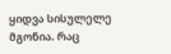ყიდვა სისულელე მგონია. რაც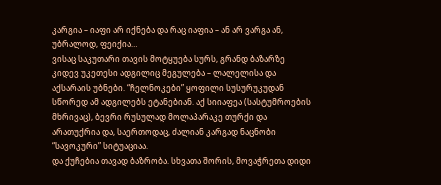კარგია – იაფი არ იქნება და რაც იაფია – ან არ ვარგა ან, უბრალოდ, ფეიქია…
ვისაც საკუთარი თავის მოტყუება სურს, გრანდ ბაზარზე კიდევ უკეთესი ადგილიც მეგულება – ლალელისა და აქსარაის უბნები. “ჩელნოკები” ყოფილი სუსურუკუდან სწორედ ამ ადგილებს ეტანებიან. აქ სიიაფეა (სასტუმროების მხრივაც), ბევრი რუსულად მოლაპარაკე თურქი და არათუქრია და, საერთოდაც, ძალიან კარგად ნაცნობი “სავოკური” სიტუაციაა.
და ქუჩებია თავად ბაზრობა. სხვათა შორის, მოვაჭრეთა დიდი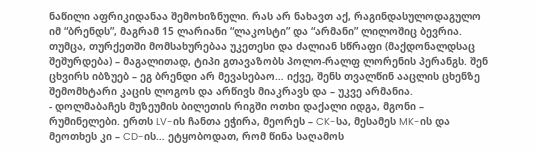ნაწილი აფრიკიდანაა შემოხიზნული. რას არ ნახავთ აქ, რაგინდასულოდაგულო იმ “ბრენდს”, მაგრამ 15 ლარიანი “ლაკოსტი” და “არმანი” ლილოშიც ბევრია.
თუმცა, თურქეთში მომსახურებაა უკეთესი და ძალიან სწრაფი (მაქდონალდსაც შეშურდება) – მაგალითად, ტიპი გთავაზობს პოლო-რალფ ლორენის პერანგს. შენ ცხვირს იბზუებ – ეგ ბრენდი არ მევასებაო… იქვე, შენს თვალწინ ააცლის ცხენზე შემომხტარი კაცის ლოგოს და არწივს მიაკრავს და – უკვე არმანია.
- დოლმაბაჩეს მუზეუმის ბილეთის რიგში ოთხი დაქალი იდგა, მგონი – რუმინელები. ერთს LV-ის ჩანთა ეჭირა, მეორეს – CK-სა, მესამეს MK-ის და მეოთხეს კი – CD-ის… ეტყობოდათ, რომ წინა საღამოს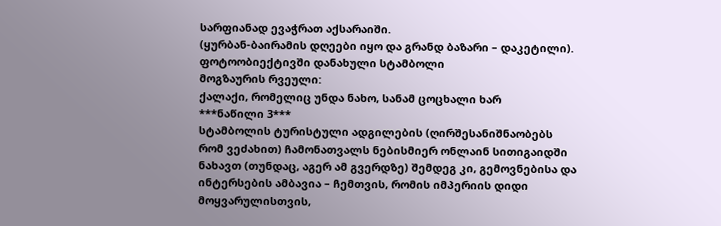სარფიანად ევაჭრათ აქსარაიში.
(ყურბან-ბაირამის დღეები იყო და გრანდ ბაზარი – დაკეტილი).
ფოტოობიექტივში დანახული სტამბოლი
მოგზაურის რვეული:
ქალაქი, რომელიც უნდა ნახო, სანამ ცოცხალი ხარ
***ნაწილი 3***
სტამბოლის ტურისტული ადგილების (ღირშესანიშნაობებს რომ ვეძახით) ჩამონათვალს ნებისმიერ ონლაინ სითიგაიდში ნახავთ (თუნდაც, აგერ ამ გვერდზე) შემდეგ კი, გემოვნებისა და ინტერსების ამბავია – ჩემთვის, რომის იმპერიის დიდი მოყვარულისთვის,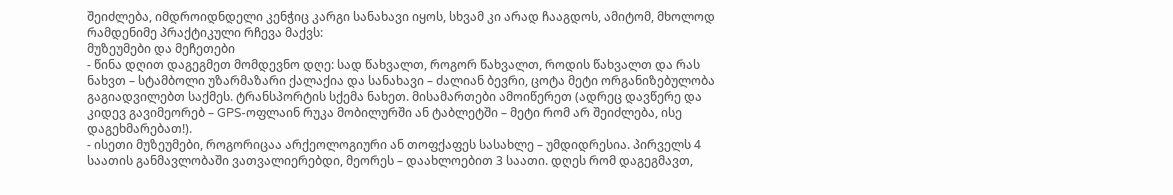შეიძლება, იმდროიდნდელი კენჭიც კარგი სანახავი იყოს, სხვამ კი არად ჩააგდოს, ამიტომ, მხოლოდ რამდენიმე პრაქტიკული რჩევა მაქვს:
მუზეუმები და მეჩეთები
- წინა დღით დაგეგმეთ მომდევნო დღე: სად წახვალთ, როგორ წახვალთ, როდის წახვალთ და რას ნახვთ – სტამბოლი უზარმაზარი ქალაქია და სანახავი – ძალიან ბევრი, ცოტა მეტი ორგანიზებულობა გაგიადვილებთ საქმეს. ტრანსპორტის სქემა ნახეთ. მისამართები ამოიწერეთ (ადრეც დავწერე და კიდევ გავიმეორებ – GPS-ოფლაინ რუკა მობილურში ან ტაბლეტში – მეტი რომ არ შეიძლება, ისე დაგეხმარებათ!).
- ისეთი მუზეუმები, როგორიცაა არქეოლოგიური ან თოფქაფეს სასახლე – უმდიდრესია. პირველს 4 საათის განმავლობაში ვათვალიერებდი, მეორეს – დაახლოებით 3 საათი. დღეს რომ დაგეგმავთ,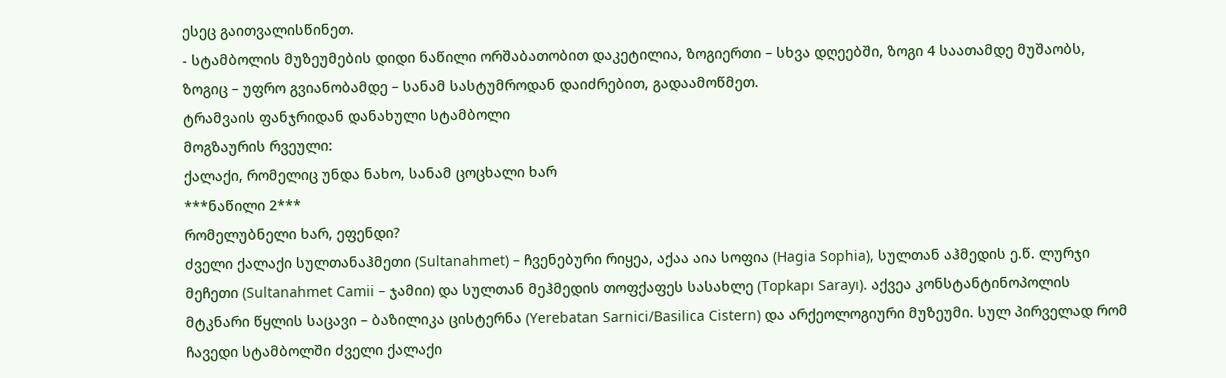ესეც გაითვალისწინეთ.
- სტამბოლის მუზეუმების დიდი ნაწილი ორშაბათობით დაკეტილია, ზოგიერთი – სხვა დღეებში, ზოგი 4 საათამდე მუშაობს, ზოგიც – უფრო გვიანობამდე – სანამ სასტუმროდან დაიძრებით, გადაამოწმეთ.
ტრამვაის ფანჯრიდან დანახული სტამბოლი
მოგზაურის რვეული:
ქალაქი, რომელიც უნდა ნახო, სანამ ცოცხალი ხარ
***ნაწილი 2***
რომელუბნელი ხარ, ეფენდი?
ძველი ქალაქი სულთანაჰმეთი (Sultanahmet) – ჩვენებური რიყეა, აქაა აია სოფია (Hagia Sophia), სულთან აჰმედის ე.წ. ლურჯი მეჩეთი (Sultanahmet Camii – ჯამიი) და სულთან მეჰმედის თოფქაფეს სასახლე (Topkapı Sarayı). აქვეა კონსტანტინოპოლის მტკნარი წყლის საცავი – ბაზილიკა ცისტერნა (Yerebatan Sarnici/Basilica Cistern) და არქეოლოგიური მუზეუმი. სულ პირველად რომ ჩავედი სტამბოლში ძველი ქალაქი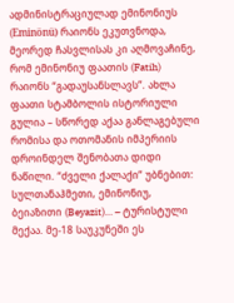ადმინისტრაციულად ემინონიუს (Eminönü) რაიონს ეკუთვნოდა, მეორედ ჩასვლისას კი აღმოვაჩინე, რომ ემინონიუ ფაათის (Fatih) რაიონს “გადაუსანსლავს”. ახლა ფაათი სტამბოლის ისტორიული გულია – სწორედ აქაა განლაგებული რომისა და ოთომანის იმპერიის დროინდელ შენობათა დიდი ნაწილი. “ძველი ქალაქი” უბნებით: სულთანაჰმეთი, ემინონიუ, ბეიაზითი (Beyazit)… – ტურისტული მექაა. მე-18 საუკუნეში ეს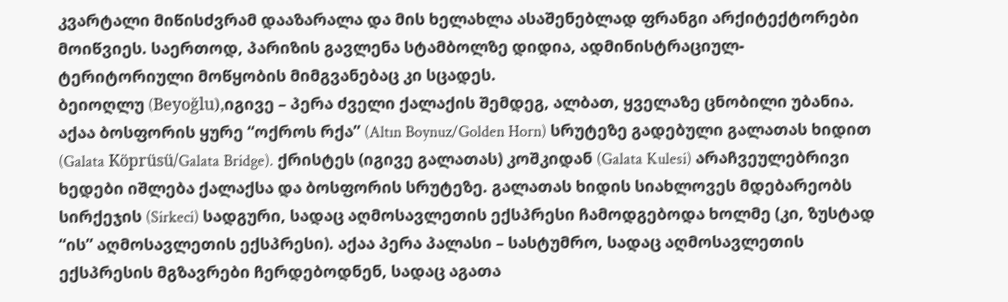კვარტალი მიწისძვრამ დააზარალა და მის ხელახლა ასაშენებლად ფრანგი არქიტექტორები მოიწვიეს. საერთოდ, პარიზის გავლენა სტამბოლზე დიდია, ადმინისტრაციულ-ტერიტორიული მოწყობის მიმგვანებაც კი სცადეს.
ბეიოღლუ (Beyoğlu),იგივე – პერა ძველი ქალაქის შემდეგ, ალბათ, ყველაზე ცნობილი უბანია. აქაა ბოსფორის ყურე “ოქროს რქა” (Altın Boynuz/Golden Horn) სრუტეზე გადებული გალათას ხიდით (Galata Köprüsü/Galata Bridge). ქრისტეს (იგივე გალათას) კოშკიდან (Galata Kulesi) არაჩვეულებრივი ხედები იშლება ქალაქსა და ბოსფორის სრუტეზე. გალათას ხიდის სიახლოვეს მდებარეობს სირქეჯის (Sirkeci) სადგური, სადაც აღმოსავლეთის ექსპრესი ჩამოდგებოდა ხოლმე (კი, ზუსტად “ის” აღმოსავლეთის ექსპრესი). აქაა პერა პალასი – სასტუმრო, სადაც აღმოსავლეთის ექსპრესის მგზავრები ჩერდებოდნენ, სადაც აგათა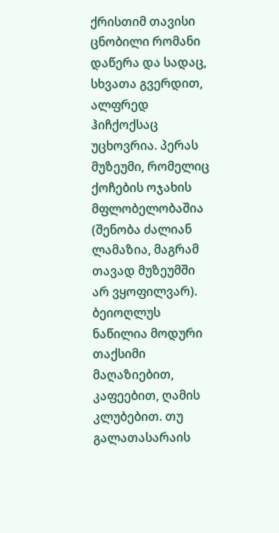ქრისთიმ თავისი ცნობილი რომანი დაწერა და სადაც, სხვათა გვერდით, ალფრედ ჰიჩქოქსაც უცხოვრია. პერას მუზეუმი, რომელიც ქოჩების ოჯახის მფლობელობაშია (შენობა ძალიან ლამაზია, მაგრამ თავად მუზეუმში არ ვყოფილვარ). ბეიოღლუს ნაწილია მოდური თაქსიმი მაღაზიებით, კაფეებით, ღამის კლუბებით. თუ გალათასარაის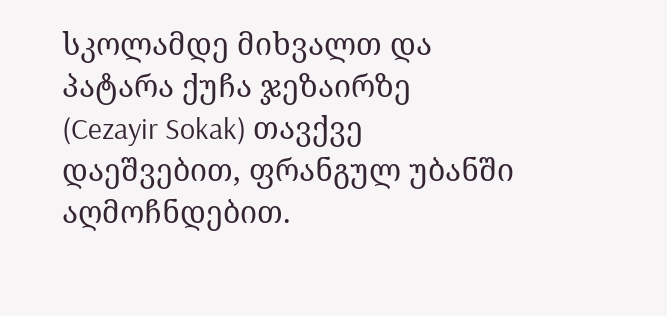სკოლამდე მიხვალთ და პატარა ქუჩა ჯეზაირზე (Cezayir Sokak) თავქვე დაეშვებით, ფრანგულ უბანში აღმოჩნდებით.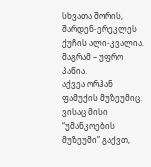სხვათა შორის, შარდენ-ერეკლეს ქუჩის ალი-კვალია. მაგრამ – უფრო პაწია.
აქვეა ორჰან ფამუქის მუზეუმიც. ვისაც მისი “უმანკოების მუზეუმი” გაქვთ,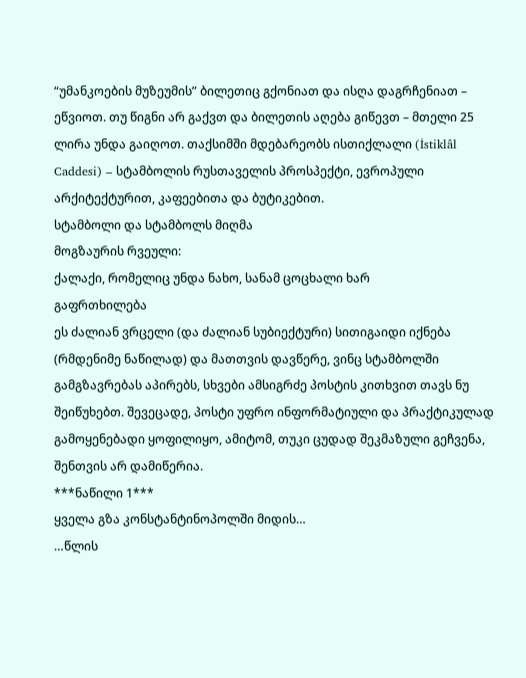“უმანკოების მუზეუმის” ბილეთიც გქონიათ და ისღა დაგრჩენიათ – ეწვიოთ. თუ წიგნი არ გაქვთ და ბილეთის აღება გიწევთ – მთელი 25 ლირა უნდა გაიღოთ. თაქსიმში მდებარეობს ისთიქლალი (İstiklâl Caddesi) – სტამბოლის რუსთაველის პროსპექტი, ევროპული არქიტექტურით, კაფეებითა და ბუტიკებით.
სტამბოლი და სტამბოლს მიღმა
მოგზაურის რვეული:
ქალაქი, რომელიც უნდა ნახო, სანამ ცოცხალი ხარ
გაფრთხილება
ეს ძალიან ვრცელი (და ძალიან სუბიექტური) სითიგაიდი იქნება (რმდენიმე ნაწილად) და მათთვის დავწერე, ვინც სტამბოლში გამგზავრებას აპირებს, სხვები ამსიგრძე პოსტის კითხვით თავს ნუ შეიწუხებთ. შევეცადე, პოსტი უფრო ინფორმატიული და პრაქტიკულად გამოყენებადი ყოფილიყო, ამიტომ, თუკი ცუდად შეკმაზული გეჩვენა, შენთვის არ დამიწერია.
***ნაწილი 1***
ყველა გზა კონსტანტინოპოლში მიდის…
…წლის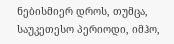ნებისმიერ დროს, თუმცა, საუკეთესო პერიოდი, იმჰო,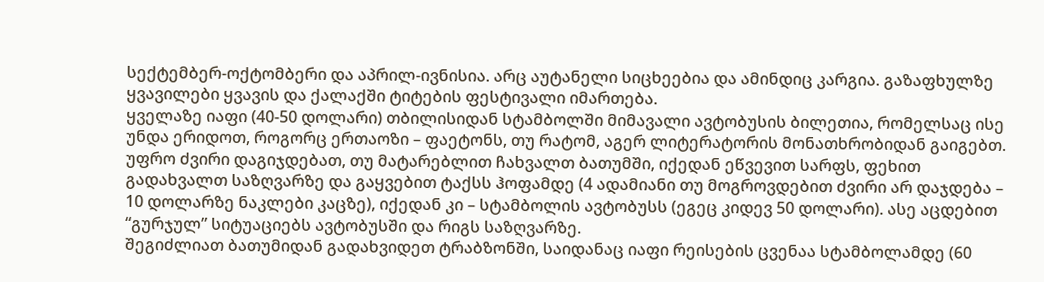სექტემბერ-ოქტომბერი და აპრილ-ივნისია. არც აუტანელი სიცხეებია და ამინდიც კარგია. გაზაფხულზე ყვავილები ყვავის და ქალაქში ტიტების ფესტივალი იმართება.
ყველაზე იაფი (40-50 დოლარი) თბილისიდან სტამბოლში მიმავალი ავტობუსის ბილეთია, რომელსაც ისე უნდა ერიდოთ, როგორც ერთაოზი – ფაეტონს, თუ რატომ, აგერ ლიტერატორის მონათხრობიდან გაიგებთ.
უფრო ძვირი დაგიჯდებათ, თუ მატარებლით ჩახვალთ ბათუმში, იქედან ეწვევით სარფს, ფეხით გადახვალთ საზღვარზე და გაყვებით ტაქსს ჰოფამდე (4 ადამიანი თუ მოგროვდებით ძვირი არ დაჯდება – 10 დოლარზე ნაკლები კაცზე), იქედან კი – სტამბოლის ავტობუსს (ეგეც კიდევ 50 დოლარი). ასე აცდებით “გურჯულ” სიტუაციებს ავტობუსში და რიგს საზღვარზე.
შეგიძლიათ ბათუმიდან გადახვიდეთ ტრაბზონში, საიდანაც იაფი რეისების ცვენაა სტამბოლამდე (60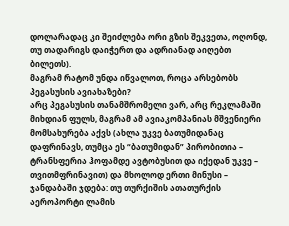დოლარადაც კი შეიძლება ორი გზის შეკვეთა, ოღონდ, თუ თადარიგს დაიჭერთ და ადრიანად აიღებთ ბილეთს).
მაგრამ რატომ უნდა იწვალოთ, როცა არსებობს პეგასუსის ავიახაზები?
არც პეგასუსის თანამშრომელი ვარ, არც რეკლამაში მიხდიან ფულს, მაგრამ ამ ავიაკომპანიას მშვენიერი მომსახურება აქვს (ახლა უკვე ბათუმიდანაც დაფრინავს, თუმცა ეს “ბათუმიდან” პირობითია – ტრანსფერია ჰოფამდე ავტობუსით და იქედან უკვე – თვითმფრინავით) და მხოლოდ ერთი მინუსი – ჯანდაბაში ჯდება: თუ თურქიშის ათათურქის აეროპორტი ლამის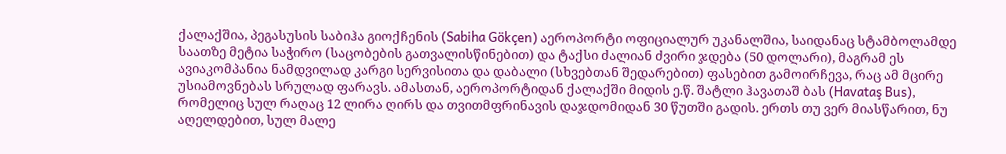ქალაქშია, პეგასუსის საბიჰა გიოქჩენის (Sabiha Gökçen) აეროპორტი ოფიციალურ უკანალშია, საიდანაც სტამბოლამდე საათზე მეტია საჭირო (საცობების გათვალისწინებით) და ტაქსი ძალიან ძვირი ჯდება (50 დოლარი), მაგრამ ეს ავიაკომპანია ნამდვილად კარგი სერვისითა და დაბალი (სხვებთან შედარებით) ფასებით გამოირჩევა, რაც ამ მცირე უსიამოვნებას სრულად ფარავს. ამასთან, აეროპორტიდან ქალაქში მიდის ე.წ. შატლი ჰავათაშ ბას (Havataş Bus), რომელიც სულ რაღაც 12 ლირა ღირს და თვითმფრინავის დაჯდომიდან 30 წუთში გადის. ერთს თუ ვერ მიასწარით, ნუ აღელდებით, სულ მალე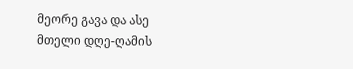მეორე გავა და ასე მთელი დღე-ღამის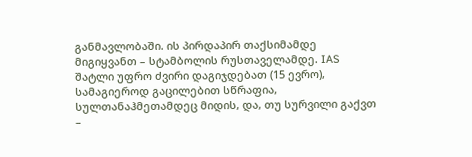განმავლობაში. ის პირდაპირ თაქსიმამდე მიგიყვანთ – სტამბოლის რუსთაველამდე. IAS შატლი უფრო ძვირი დაგიჯდებათ (15 ევრო), სამაგიეროდ გაცილებით სწრაფია, სულთანაჰმეთამდეც მიდის, და, თუ სურვილი გაქვთ –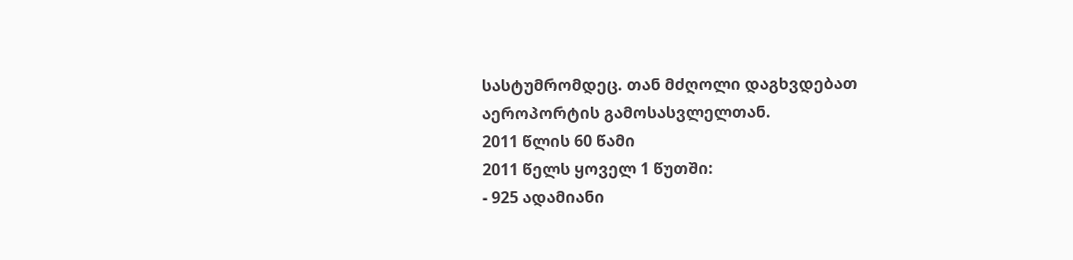სასტუმრომდეც. თან მძღოლი დაგხვდებათ აეროპორტის გამოსასვლელთან.
2011 წლის 60 წამი
2011 წელს ყოველ 1 წუთში:
- 925 ადამიანი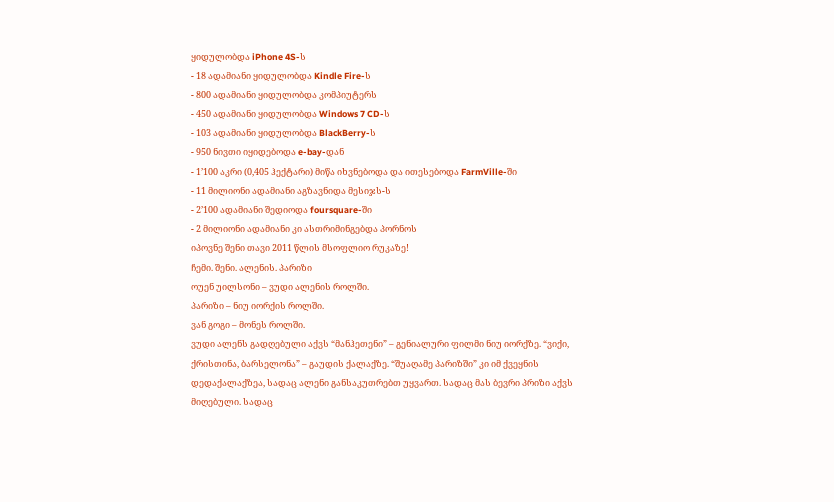ყიდულობდა iPhone 4S-ს
- 18 ადამიანი ყიდულობდა Kindle Fire-ს
- 800 ადამიანი ყიდულობდა კომპიუტერს
- 450 ადამიანი ყიდულობდა Windows 7 CD-ს
- 103 ადამიანი ყიდულობდა BlackBerry-ს
- 950 ნივთი იყიდებოდა e-bay-დან
- 1’100 აკრი (0,405 ჰექტარი) მიწა იხვნებოდა და ითესებოდა FarmVille-ში
- 11 მილიონი ადამიანი აგზავნიდა მესიჯს-ს
- 2’100 ადამიანი შედიოდა foursquare-ში
- 2 მილიონი ადამიანი კი ასთრიმინგებდა პორნოს
იპოვნე შენი თავი 2011 წლის მსოფლიო რუკაზე!
ჩემი. შენი. ალენის. პარიზი
ოუენ უილსონი – ვუდი ალენის როლში.
პარიზი – ნიუ იორქის როლში.
ვან გოგი – მონეს როლში.
ვუდი ალენს გადღებული აქვს “მანჰეთენი” – გენიალური ფილმი ნიუ იორქზე. “ვიქი, ქრისთინა, ბარსელონა” – გაუდის ქალაქზე. “შუაღამე პარიზში” კი იმ ქვეყნის დედაქალაქზეა, სადაც ალენი განსაკუთრებთ უყვართ. სადაც მას ბევრი პრიზი აქვს მიღებული. სადაც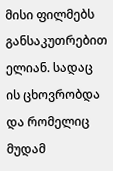მისი ფილმებს განსაკუთრებით ელიან. სადაც ის ცხოვრობდა და რომელიც მუდამ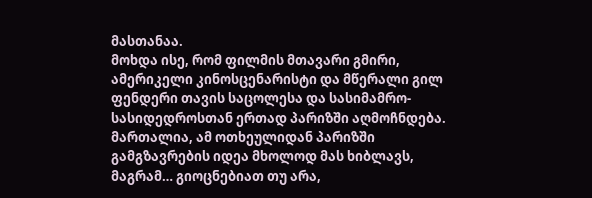მასთანაა.
მოხდა ისე, რომ ფილმის მთავარი გმირი, ამერიკელი კინოსცენარისტი და მწერალი გილ ფენდერი თავის საცოლესა და სასიმამრო-სასიდედროსთან ერთად პარიზში აღმოჩნდება. მართალია, ამ ოთხეულიდან პარიზში გამგზავრების იდეა მხოლოდ მას ხიბლავს, მაგრამ… გიოცნებიათ თუ არა,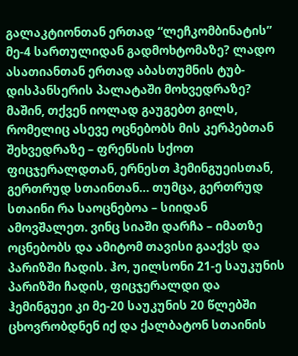გალაკტიონთან ერთად “ლეჩკომბინატის” მე-4 სართულიდან გადმოხტომაზე? ლადო ასათიანთან ერთად აბასთუმნის ტუბ-დისპანსერის პალატაში მოხვედრაზე? მაშინ, თქვენ იოლად გაუგებთ გილს, რომელიც ასევე ოცნებობს მის კერპებთან შეხვედრაზე – ფრენსის სქოთ ფიცჯერალდთან, ერნესთ ჰემინგუეისთან, გერთრუდ სთაინთან… თუმცა, გერთრუდ სთაინი რა საოცნებოა – სიიდან ამოვშალეთ. ვინც სიაში დარჩა – იმათზე ოცნებობს და ამიტომ თავისი გააქვს და პარიზში ჩადის. ჰო, უილსონი 21-ე საუკუნის პარიზში ჩადის, ფიცჯერალდი და ჰემინგუეი კი მე-20 საუკუნის 20 წლებში ცხოვრობდნენ იქ და ქალბატონ სთაინის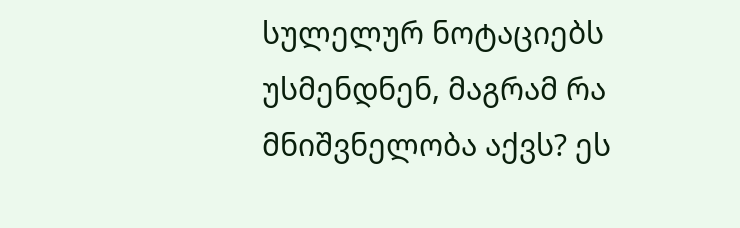სულელურ ნოტაციებს უსმენდნენ, მაგრამ რა მნიშვნელობა აქვს? ეს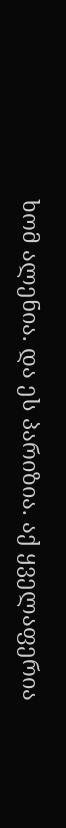ხომ ალენია. და ეს პარიზია. აქ ყველაფერია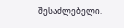შესაძლებელი.